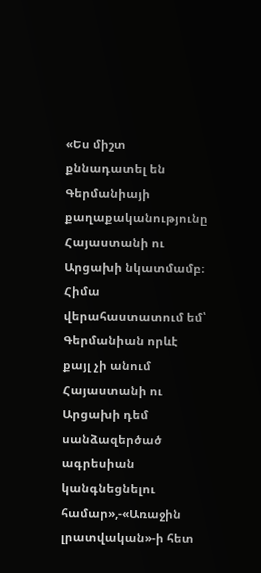«Ես միշտ քննադատել են Գերմանիայի քաղաքականությունը Հայաստանի ու Արցախի նկատմամբ։ Հիմա վերահաստատում եմ՝ Գերմանիան որևէ քայլ չի անում Հայաստանի ու Արցախի դեմ սանձազերծած ագրեսիան կանգնեցնելու համար»,-«Առաջին լրատվական»-ի հետ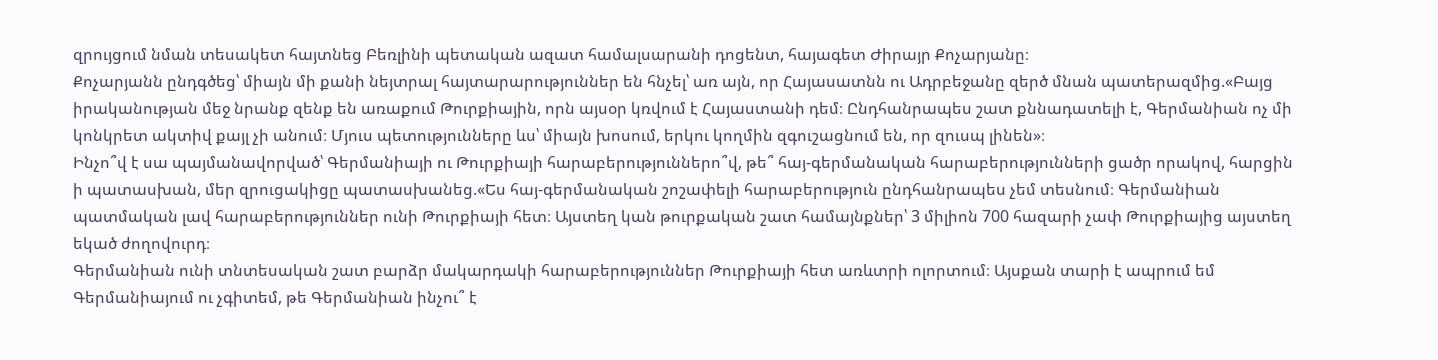զրույցում նման տեսակետ հայտնեց Բեռլինի պետական ազատ համալսարանի դոցենտ, հայագետ Ժիրայր Քոչարյանը։
Քոչարյանն ընդգծեց՝ միայն մի քանի նեյտրալ հայտարարություններ են հնչել՝ առ այն, որ Հայասատնն ու Ադրբեջանը զերծ մնան պատերազմից.«Բայց իրականության մեջ նրանք զենք են առաքում Թուրքիային, որն այսօր կռվում է Հայաստանի դեմ։ Ընդհանրապես շատ քննադատելի է, Գերմանիան ոչ մի կոնկրետ ակտիվ քայլ չի անում։ Մյուս պետությունները ևս՝ միայն խոսում, երկու կողմին զգուշացնում են, որ զուսպ լինեն»։
Ինչո՞վ է սա պայմանավորված՝ Գերմանիայի ու Թուրքիայի հարաբերություններո՞վ, թե՞ հայ-գերմանական հարաբերությունների ցածր որակով, հարցին ի պատասխան, մեր զրուցակիցը պատասխանեց.«Ես հայ-գերմանական շոշափելի հարաբերություն ընդհանրապես չեմ տեսնում։ Գերմանիան պատմական լավ հարաբերություններ ունի Թուրքիայի հետ։ Այստեղ կան թուրքական շատ համայնքներ՝ 3 միլիոն 700 հազարի չափ Թուրքիայից այստեղ եկած ժողովուրդ։
Գերմանիան ունի տնտեսական շատ բարձր մակարդակի հարաբերություններ Թուրքիայի հետ առևտրի ոլորտում։ Այսքան տարի է ապրում եմ Գերմանիայում ու չգիտեմ, թե Գերմանիան ինչու՞ է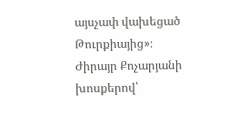այսչափ վախեցած Թուրքիայից»։
Ժիրայր Քոչարյանի խոսքերով՝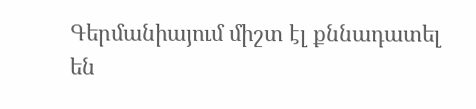Գերմանիայում միշտ էլ քննադատել են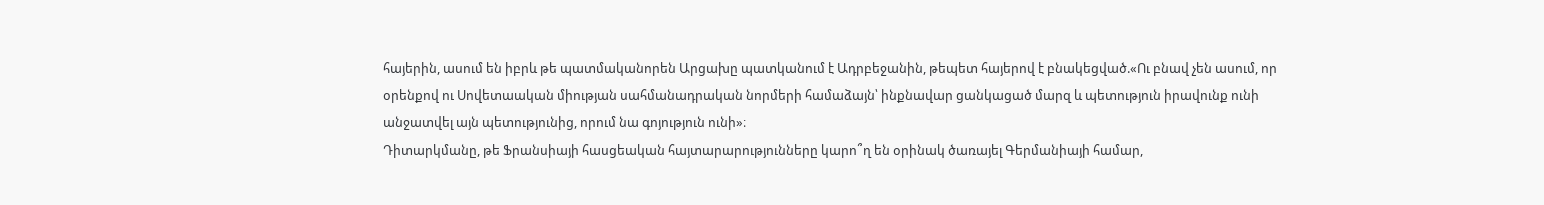հայերին, ասում են իբրև թե պատմականորեն Արցախը պատկանում է Ադրբեջանին, թեպետ հայերով է բնակեցված.«Ու բնավ չեն ասում, որ օրենքով ու Սովետաական միության սահմանադրական նորմերի համաձայն՝ ինքնավար ցանկացած մարզ և պետություն իրավունք ունի անջատվել այն պետությունից, որում նա գոյություն ունի»։
Դիտարկմանը, թե Ֆրանսիայի հասցեական հայտարարությունները կարո՞ղ են օրինակ ծառայել Գերմանիայի համար,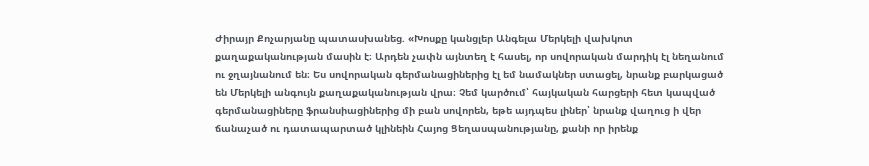Ժիրայր Քոչարյանը պատասխանեց. «Խոսքը կանցլեր Անգելա Մերկելի վախկոտ քաղաքականության մասին է։ Արդեն չափն այնտեղ է հասել, որ սովորական մարդիկ էլ նեղանում ու ջղայնանում են։ Ես սովորական գերմանացիներից էլ եմ նամակներ ստացել, նրանք բարկացած են Մերկելի անգույն քաղաքականության վրա։ Չեմ կարծում՝ հայկական հարցերի հետ կապված գերմանացիները ֆրանսիացիներից մի բան սովորեն, եթե այդպես լիներ՝ նրանք վաղուց ի վեր ճանաչած ու դատապարտած կլինեին Հայոց Ցեղասպանությանը, քանի որ իրենք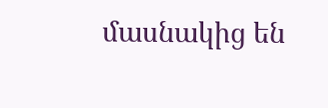մասնակից են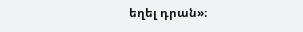եղել դրան»։